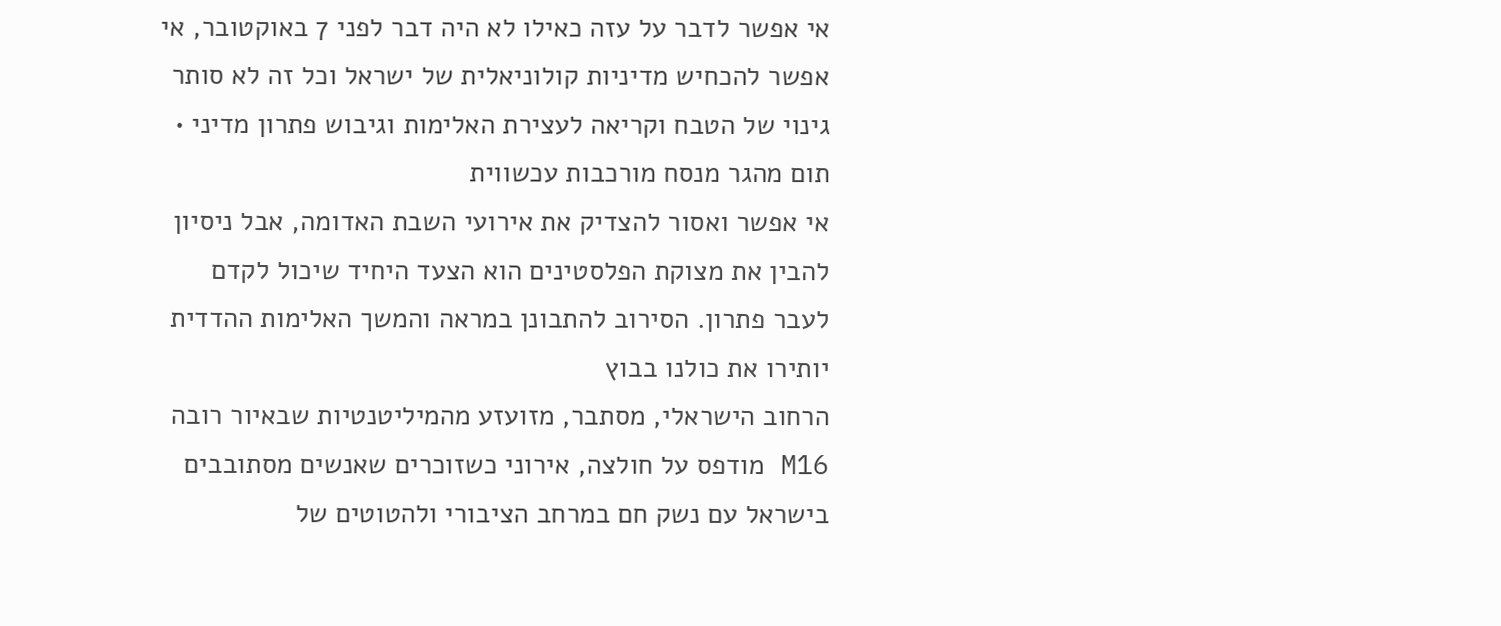אי אפשר לדבר על עזה כאילו לא היה דבר לפני 7 באוקטובר, אי אפשר להכחיש מדיניות קולוניאלית של ישראל וכל זה לא סותר גינוי של הטבח וקריאה לעצירת האלימות וגיבוש פתרון מדיני • תום מהגר מנסח מורכבות עכשווית
אי אפשר ואסור להצדיק את אירועי השבת האדומה, אבל ניסיון להבין את מצוקת הפלסטינים הוא הצעד היחיד שיכול לקדם לעבר פתרון. הסירוב להתבונן במראה והמשך האלימות ההדדית יותירו את כולנו בבוץ
הרחוב הישראלי, מסתבר, מזועזע מהמיליטנטיות שבאיור רובה M16 מודפס על חולצה, אירוני כשזוכרים שאנשים מסתובבים בישראל עם נשק חם במרחב הציבורי ולהטוטים של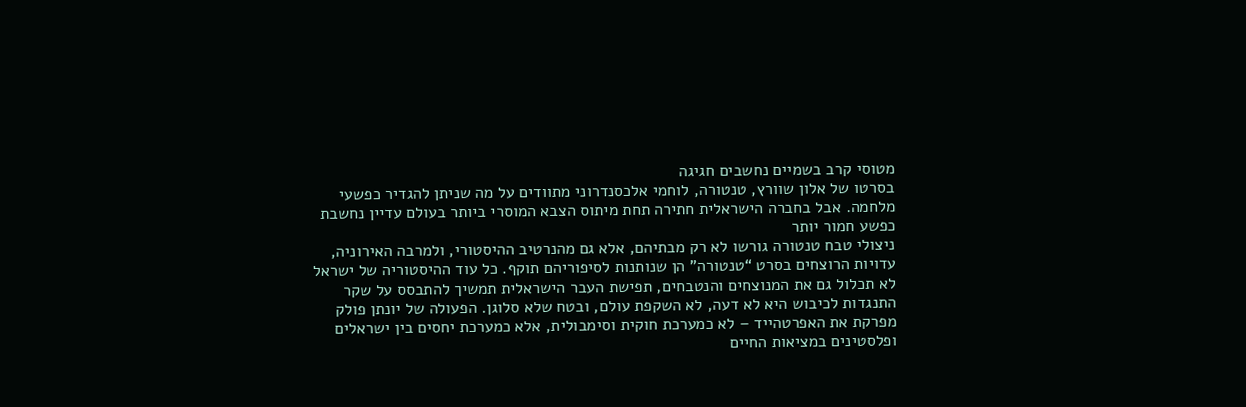מטוסי קרב בשמיים נחשבים חגיגה
בסרטו של אלון שוורץ, טנטורה, לוחמי אלכסנדרוני מתוודים על מה שניתן להגדיר כפשעי מלחמה. אבל בחברה הישראלית חתירה תחת מיתוס הצבא המוסרי ביותר בעולם עדיין נחשבת כפשע חמור יותר
ניצולי טבח טנטורה גורשו לא רק מבתיהם, אלא גם מהנרטיב ההיסטורי, ולמרבה האירוניה, עדויות הרוצחים בסרט “טנטורה” הן שנותנות לסיפוריהם תוקף. כל עוד ההיסטוריה של ישראל לא תכלול גם את המנוצחים והנטבחים, תפישת העבר הישראלית תמשיך להתבסס על שקר
התנגדות לכיבוש היא לא דעה, לא השקפת עולם, ובטח שלא סלוגן. הפעולה של יונתן פולק מפרקת את האפרטהייד – לא כמערכת חוקית וסימבולית, אלא כמערכת יחסים בין ישראלים ופלסטינים במציאות החיים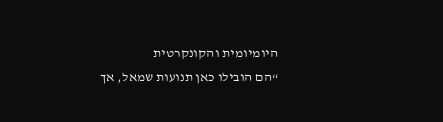היומיומית והקונקרטית
“הם הובילו כאן תנועות שמאל, אך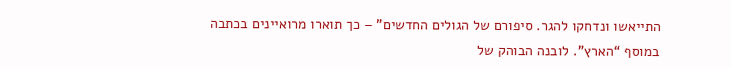התייאשו ונדחקו להגר. סיפורם של הגולים החדשים” – כך תוארו מרואיינים בכתבה במוסף “הארץ”. לובנה הבוהק של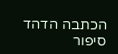הכתבה הדהד סיפור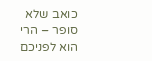כואב שלא סופר – הרי הוא לפניכם